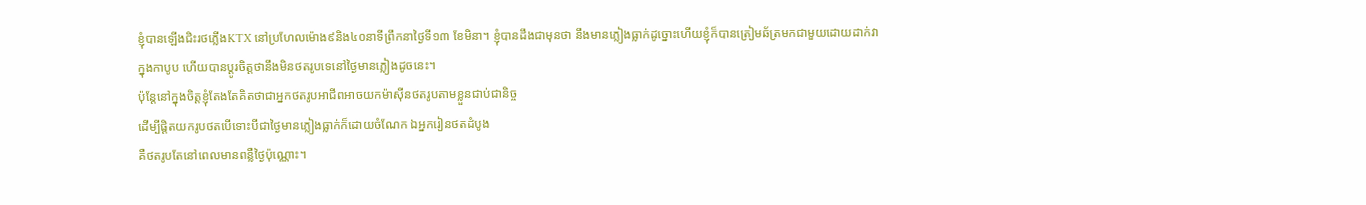ខ្ញុំបានឡើងជិះរថភ្លើងKTX នៅប្រហែលម៉ោង៩និង៤០នាទីព្រឹកនាថ្ងៃទី១៣ ខែមិនា។ ខ្ញុំបានដឹងជាមុនថា នឹងមានភ្លៀងធ្លាក់ដូច្នោះហើយខ្ញុំក៏បានត្រៀមឆ័ត្រមកជាមួយដោយដាក់វា
ក្នុងកាបូប ហើយបានប្តូរចិត្តថានឹងមិនថតរូបទេនៅថ្ងៃមានភ្លៀងដូចនេះ។
ប៉ុន្តែនៅក្នុងចិត្តខ្ញុំតែងតែគិតថាជាអ្នកថតរូបអាជីពអាចយកម៉ាស៊ីនថតរូបតាមខ្លួនជាប់ជានិច្ច
ដើម្បីផ្តិតយករូបថតបើទោះបីជាថ្ងៃមានភ្លៀងធ្លាក់ក៏ដោយចំណែក ឯអ្នករៀនថតដំបូង
គឺថតរូបតែនៅពេលមានពន្លឺថ្ងៃប៉ុណ្ណោះ។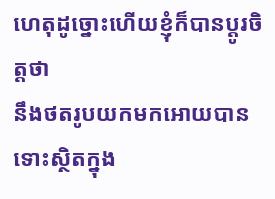ហេតុដូច្នោះហើយខ្ញុំក៏បានប្តូរចិត្តថា
នឹងថតរូបយកមកអោយបាន ទោះស្ថិតក្នុង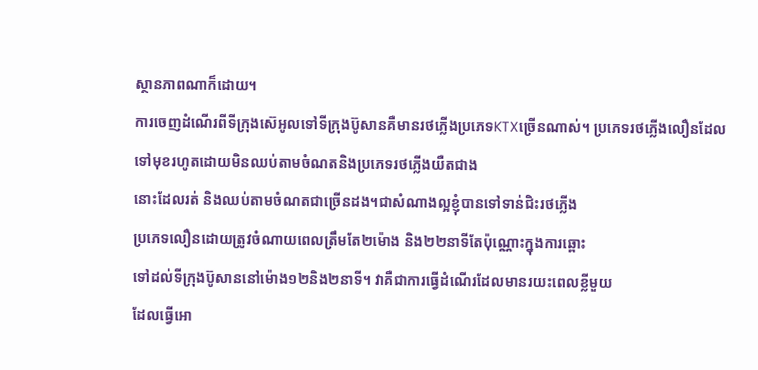ស្ថានភាពណាក៏ដោយ។
ការចេញដំណើរពីទីក្រុងស៊េអូលទៅទីក្រុងប៊ូសានគឺមានរថភ្លើងប្រភេទKTXច្រើនណាស់។ ប្រភេទរថភ្លើងលឿនដែលទៅមុខរហូតដោយមិនឈប់តាមចំណតនិងប្រភេទរថភ្លើងយឺតជាង
នោះដែលរត់ និងឈប់តាមចំណតជាច្រើនដង។ជាសំណាងល្អខ្ញុំបានទៅទាន់ជិះរថភ្លើង
ប្រភេទលឿនដោយត្រូវចំណាយពេលត្រឹមតែ២ម៉ោង និង២២នាទីតែប៉ុណ្ណោះក្នុងការឆ្ពោះ
ទៅដល់ទីក្រុងប៊ូសាននៅម៉ោង១២និង២នាទី។ វាគឺជាការធ្វើដំណើរដែលមានរយះពេលខ្លីមួយ
ដែលធ្វើអោ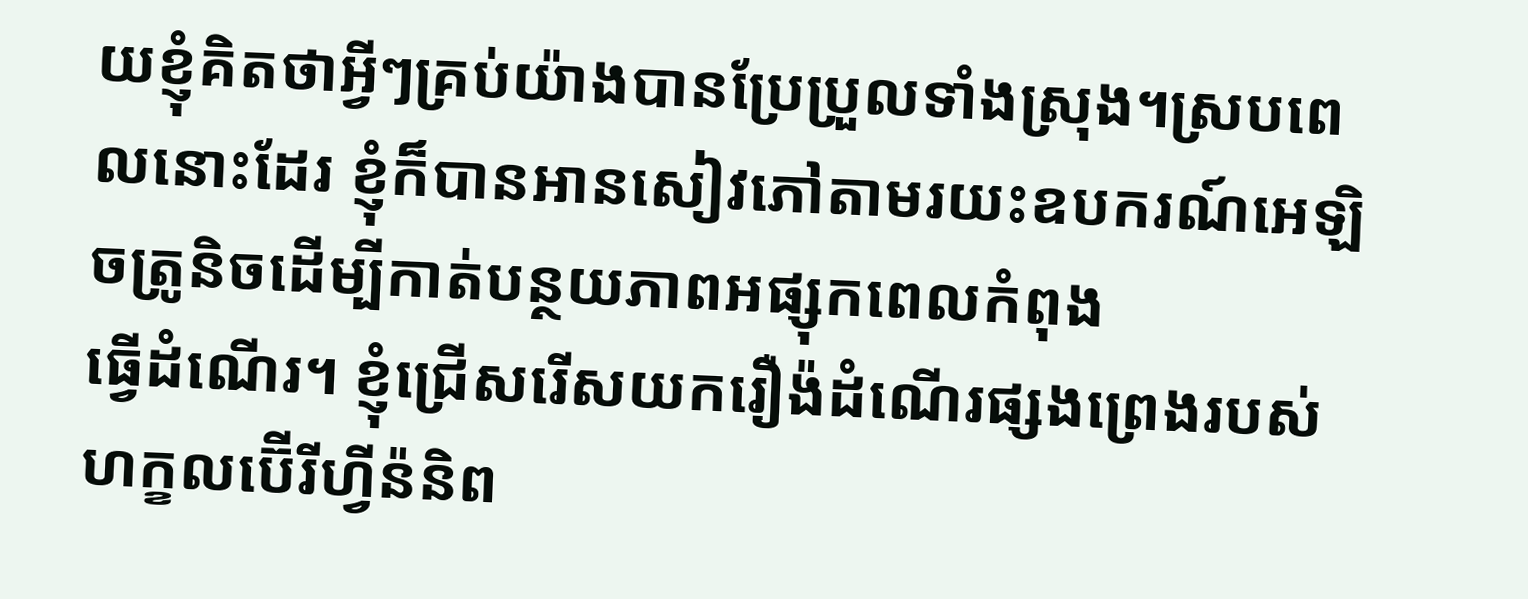យខ្ញុំគិតថាអ្វីៗគ្រប់យ៉ាងបានប្រែប្រួលទាំងស្រុង។ស្របពេលនោះដែរ ខ្ញុំក៏បានអានសៀវភៅតាមរយះឧបករណ៍អេឡិចត្រូនិចដើម្បីកាត់បន្ថយភាពអផ្សុកពេលកំពុង
ធ្វើដំណើរ។ ខ្ញុំជ្រើសរើសយករឿង៉ដំណើរផ្សងព្រេងរបស់ហក្ខលប៊ើរីហ្វីន៉និព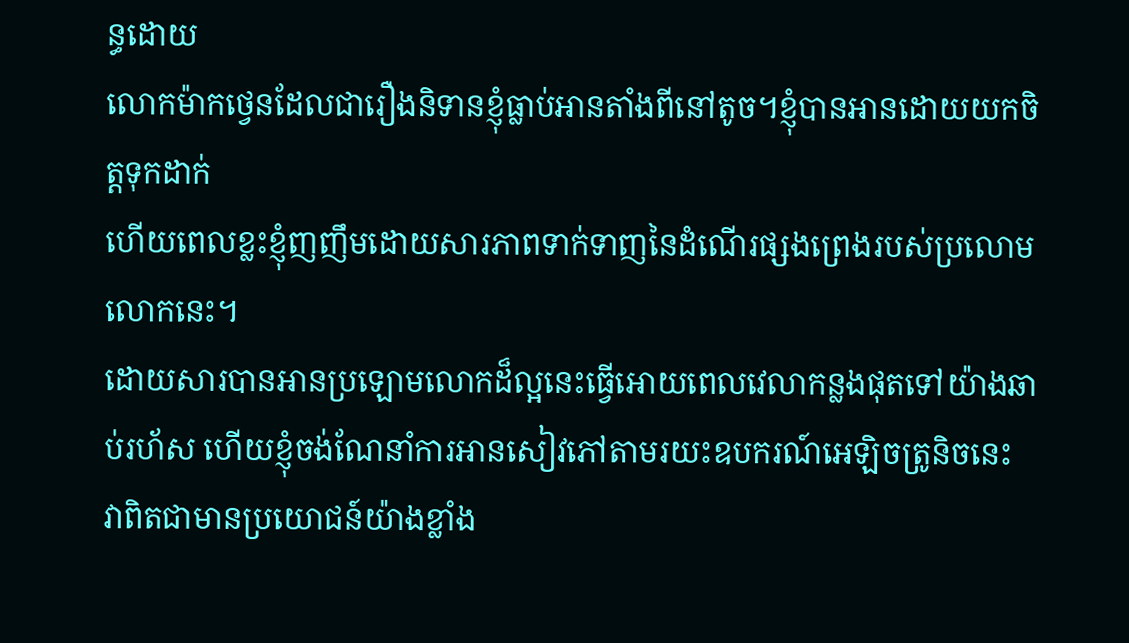ន្ធដោយ
លោកម៉ាកថ្វេនដែលជារឿងនិទានខ្ញុំធ្លាប់អានតាំងពីនៅតូច។ខ្ញុំបានអានដោយយកចិត្តទុកដាក់
ហើយពេលខ្លះខ្ញុំញញឹមដោយសារភាពទាក់ទាញនៃដំណើរផ្សងព្រេងរបស់ប្រលោមលោកនេះ។
ដោយសារបានអានប្រឡោមលោកដ៏ល្អនេះធើ្វអោយពេលវេលាកន្លងផុតទៅយ៉ាងឆាប់រហ័ស ហើយខ្ញុំចង់ណែនាំការអានសៀវភៅតាមរយះឧបករណ៍អេឡិចត្រូនិចនេះ
វាពិតជាមានប្រយោជន៍យ៉ាងខ្លាំង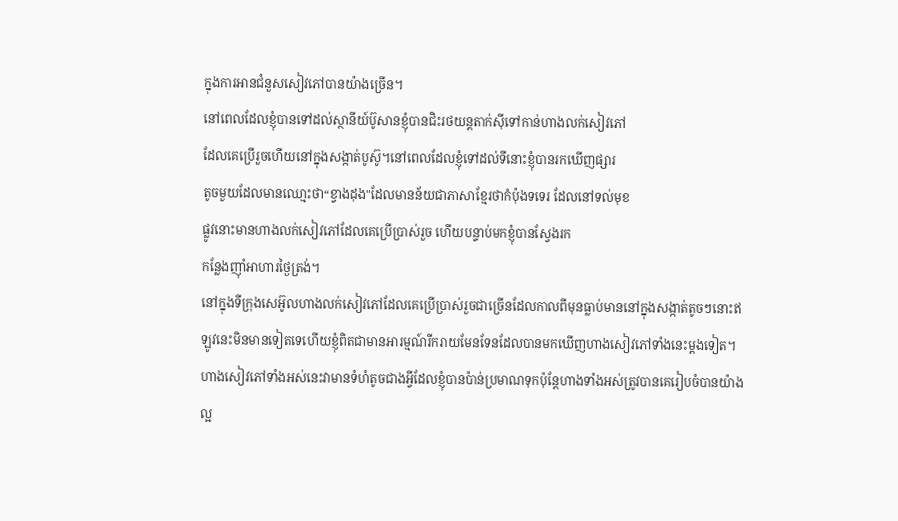ក្នុងការអានជំនួសសៀវភៅបានយ៉ាងច្រើន។
នៅពេលដែលខ្ញុំបានទៅដល់ស្ថានីយ៍ប៊ូសានខ្ញុំបានជិះរថយន្តតាក់ស៊ីទៅកាន់ហាងលក់សៀវភៅ
ដែលគេប្រើរួចហើយនៅក្នុងសង្កាត់បូស៊ូ។នៅពេលដែលខ្ញុំទៅដល់ទីនោះខ្ញុំបានរកឃើញផ្សារ
តូចមួយដែលមានឈោ្មះថា“ខ្វាងដុង"ដែលមានន័យជាភាសាខែ្មរថាកំប៉ុងទទេរ ដែលនៅទល់មុខ
ផ្លូវនោះមានហាងលក់សៀវភៅដែលគេប្រើប្រាស់រួច ហើយបន្ទាប់មកខ្ញុំបានសែ្វងរក
កនែ្លងញ៉ាំអាហារថៃ្ងត្រង់។
នៅក្នុងទីក្រុងសេអ៊ូលហាងលក់សៀវភៅដែលគេប្រើប្រាស់រួចជាច្រើនដែលកាលពីមុនធ្លាប់មាននៅក្នុងសង្កាត់តូចៗនោះឥឡូវនេះមិនមានទៀតទេហើយខ្ញុំពិតជាមានអារម្មណ៍រីករាយមែនទែនដែលបានមកឃើញហាងសៀវភៅទាំងនេះម្តងទៀត។ហាងសៀវភៅទាំងអស់នេះវាមានទំហំតូចជាងអ្វីដែលខ្ញុំបានប៉ាន់ប្រមាណទុកប៉ុនែ្តហាងទាំងអស់ត្រូវបានគេរៀបចំបានយ៉ាងល្អ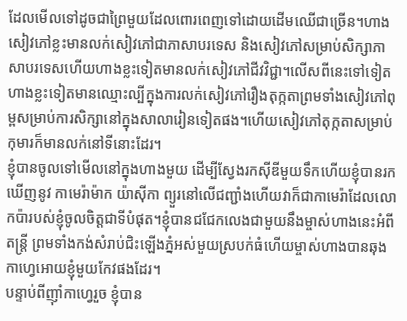ដែលមើលទៅដូចជាព្រៃមួយដែលពោរពេញទៅដោយដើមឈើជាច្រើន។ហាងសៀវភៅខ្លះមានលក់សៀវភៅជាភាសាបរទេស និងសៀវភៅសម្រាប់សិក្សាភាសាបរទេសហើយហាងខ្លះទៀតមានលក់សៀវភៅជីវវិជ្ជា។លើសពីនេះទៅទៀត ហាងខ្លះទៀតមានឈ្មោះល្បីក្នុងការលក់សៀវភៅរឿងតុក្កតាព្រមទាំងសៀវភៅពុម្ពសម្រាប់ការសិក្សានៅក្នុងសាលារៀនទៀតផង។ហើយសៀវភៅតុក្កតាសម្រាប់កុមារក៏មានលក់នៅទីនោះដែរ។
ខ្ញុំបានចូលទៅមើលនៅក្នុងហាងមួយ ដើម្បីសែ្វងរកស៊ីឌីមួយទឹកហើយខ្ញុំបានរកឃើញនូវ កាមេរ៉ាម៉ាក យ៉ាស៊ីកា ព្យួរនៅលើជញ្ជាំងហើយវាក៏ជាកាមេរ៉ាដែលលោកប៉ារបស់ខ្ញុំចូលចិត្តជាទីបំផុត។ខ្ញុំបានជជែកលេងជាមួយនឹងម្ចាស់ហាងនេះអំពីតន្ត្រី ព្រមទាំងកង់សំរាប់ជិះឡើងភ្នំអស់មួយស្របក់ធំហើយម្ចាស់ហាងបានឆុងកាហ្វេអោយខ្ញុំមួយកែវផងដែរ។
បន្ទាប់ពីញ៉ាំកាហ្វេរួច ខ្ញុំបាន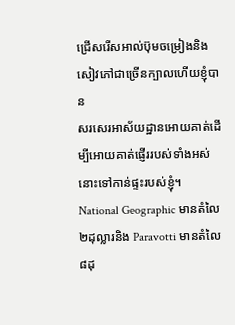ជ្រើសរើសអាល់ប៊ុមចម្រៀងនិងសៀវភៅជាច្រើនក្បាលហើយខ្ញុំបាន
សរសេរអាស័យដ្ឋានអោយគាត់ដើម្បីអោយគាត់ផើ្ញររបស់ទាំងអស់នោះទៅកាន់ផ្ទះរបស់ខ្ញុំ។
National Geographic មានតំលៃ ២ដុល្លារនិង Paravotti មានតំលៃ៨ដុ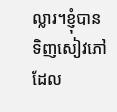ល្លារ។ខ្ញុំបានទិញសៀវភៅ ដែល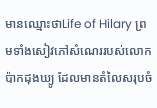មានឈ្មោះថាLife of Hilary ព្រមទាំងសៀវភៅសំណេររបស់លោក ប៉ាកដុងឃ្យូ ដែលមានតំលៃសរុបចំ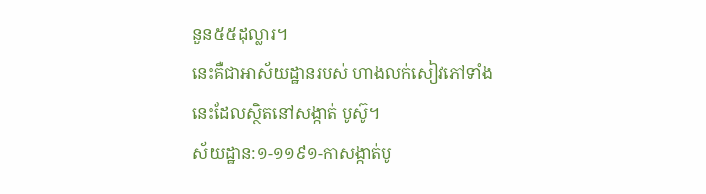នួន៥៥ដុល្លារ។
នេះគឺជាអាស័យដ្ឋានរបស់ ហាងលក់សៀវភៅទាំងនេះដែលស្ថិតនៅសង្កាត់ បូស៊ូ។
ស័យដ្ឋាន:១-១១៩១-កាសង្កាត់បូ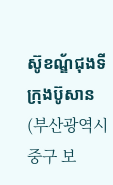ស៊ូខណ្ឌ័ជុងទីក្រុងប៊ូសាន (부산광역시 중구 보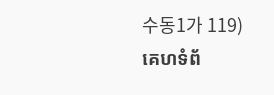수동1가 119)
គេហទំព័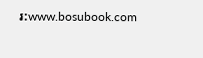រ:www.bosubook.com